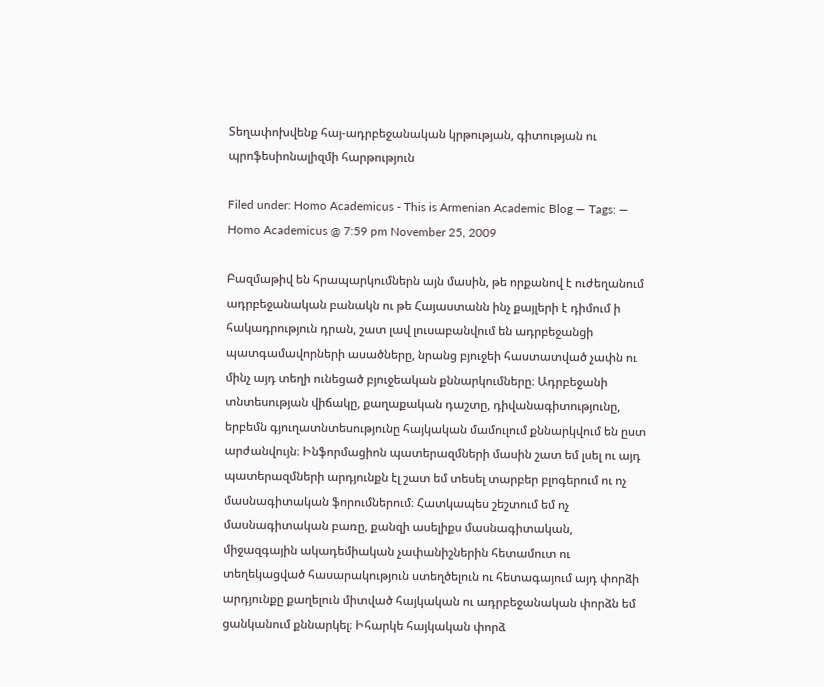Տեղափոխվենք հայ-ադրբեջանական կրթության, գիտության ու պրոֆեսիոնալիզմի հարթություն

Filed under: Homo Academicus - This is Armenian Academic Blog — Tags: — Homo Academicus @ 7:59 pm November 25, 2009

Բազմաթիվ են հրապարկումներն այն մասին, թե որքանով է ուժեղանում ադրբեջանական բանակն ու թե Հայաստանն ինչ քայլերի է դիմում ի հակադրություն դրան, շատ լավ լուսաբանվում են ադրբեջանցի պատգամավորների ասածները, նրանց բյուջեի հաստատված չափն ու մինչ այդ տեղի ունեցած բյուջեական քննարկումները։ Ադրբեջանի տնտեսության վիճակը, քաղաքական դաշտը, դիվանագիտությունը, երբեմն գյուղատնտեսությունը հայկական մամուլում քննարկվում են ըստ արժանվույն։ Ինֆորմացիոն պատերազմների մասին շատ եմ լսել ու այդ պատերազմների արդյունքն էլ շատ եմ տեսել տարբեր բլոգերում ու ոչ մասնագիտական ֆորումներում։ Հատկապես շեշտում եմ ոչ մասնագիտական բառը, քանզի ասելիքս մասնագիտական, միջազգային ակադեմիական չափանիշներին հետամուտ ու տեղեկացված հասարակություն ստեղծելուն ու հետագայում այդ փորձի արդյունքը քաղելուն միտված հայկական ու ադրբեջանական փորձն եմ ցանկանում քննարկել։ Իհարկե հայկական փորձ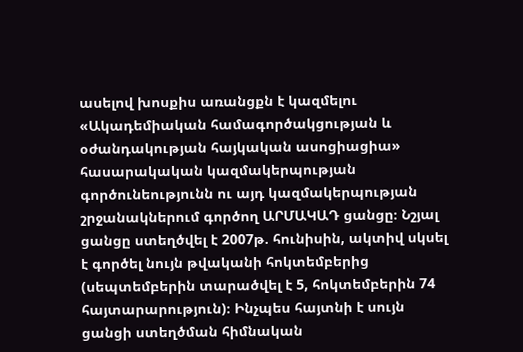ասելով խոսքիս առանցքն է կազմելու «Ակադեմիական համագործակցության և օժանդակության հայկական ասոցիացիա» հասարակական կազմակերպության գործունեությունն ու այդ կազմակերպության շրջանակներում գործող ԱՐՄԱԿԱԴ ցանցը։ Նշյալ ցանցը ստեղծվել է 2007թ. հունիսին, ակտիվ սկսել է գործել նույն թվականի հոկտեմբերից (սեպտեմբերին տարածվել է 5, հոկտեմբերին 74 հայտարարություն)։ Ինչպես հայտնի է սույն ցանցի ստեղծման հիմնական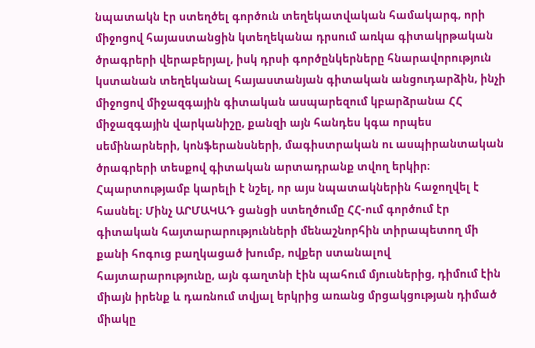նպատակն էր ստեղծել գործուն տեղեկատվական համակարգ, որի միջոցով հայաստանցին կտեղեկանա դրսում առկա գիտակրթական ծրագրերի վերաբերյալ, իսկ դրսի գործընկերները հնարավորություն կստանան տեղեկանալ հայաստանյան գիտական անցուդարձին, ինչի միջոցով միջազգային գիտական ասպարեզում կբարձրանա ՀՀ միջազգային վարկանիշը, քանզի այն հանդես կգա որպես սեմինարների, կոնֆերանսների, մագիստրական ու ասպիրանտական ծրագրերի տեսքով գիտական արտադրանք տվող երկիր։ Հպարտությամբ կարելի է նշել, որ այս նպատակներին հաջողվել է հասնել։ Մինչ ԱՐՄԱԿԱԴ ցանցի ստեղծումը ՀՀ-ում գործում էր գիտական հայտարարությունների մենաշնորհին տիրապետող մի քանի հոգուց բաղկացած խումբ, ովքեր ստանալով հայտարարությունը, այն գաղտնի էին պահում մյուսներից, դիմում էին միայն իրենք և դառնում տվյալ երկրից առանց մրցակցության դիմած միակը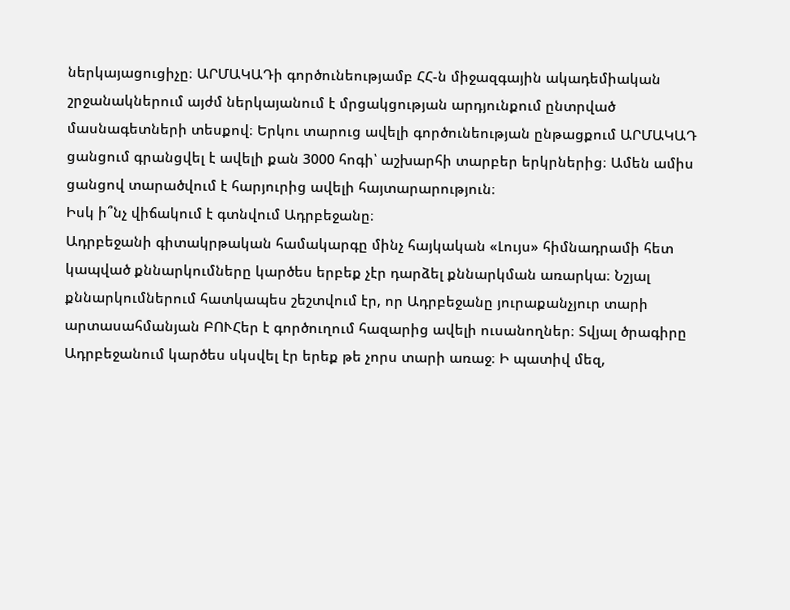ներկայացուցիչը։ ԱՐՄԱԿԱԴի գործունեությամբ ՀՀ-ն միջազգային ակադեմիական շրջանակներում այժմ ներկայանում է մրցակցության արդյունքում ընտրված մասնագետների տեսքով։ Երկու տարուց ավելի գործունեության ընթացքում ԱՐՄԱԿԱԴ ցանցում գրանցվել է ավելի քան 3000 հոգի՝ աշխարհի տարբեր երկրներից։ Ամեն ամիս ցանցով տարածվում է հարյուրից ավելի հայտարարություն։
Իսկ ի՞նչ վիճակում է գտնվում Ադրբեջանը։
Ադրբեջանի գիտակրթական համակարգը մինչ հայկական «Լույս» հիմնադրամի հետ կապված քննարկումները կարծես երբեք չէր դարձել քննարկման առարկա։ Նշյալ քննարկումներում հատկապես շեշտվում էր, որ Ադրբեջանը յուրաքանչյուր տարի արտասահմանյան ԲՈՒՀեր է գործուղում հազարից ավելի ուսանողներ։ Տվյալ ծրագիրը Ադրբեջանում կարծես սկսվել էր երեք թե չորս տարի առաջ։ Ի պատիվ մեզ,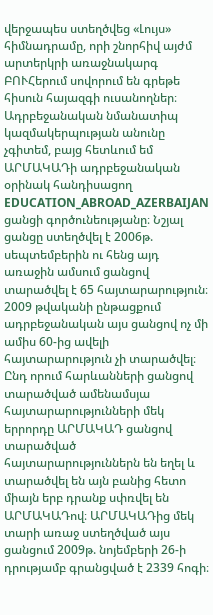վերջապես ստեղծվեց «Լույս» հիմնադրամը, որի շնորհիվ այժմ արտերկրի առաջնակարգ ԲՈՒՀերում սովորում են գրեթե հիսուն հայազգի ուսանողներ։ Ադրբեջանական նմանատիպ կազմակերպության անունը չգիտեմ, բայց հետևում եմ ԱՐՄԱԿԱԴի ադրբեջանական օրինակ հանդիսացող EDUCATION_ABROAD_AZERBAIJAN ցանցի գործունեությանը։ Նշյալ ցանցը ստեղծվել է 2006թ. սեպտեմբերին ու հենց այդ առաջին ամսում ցանցով տարածվել է 65 հայտարարություն։ 2009 թվականի ընթացքում ադրբեջանական այս ցանցով ոչ մի ամիս 60-ից ավելի հայտարարություն չի տարածվել։ Ընդ որում հարևանների ցանցով տարածված ամենամսյա հայտարարությունների մեկ երրորդը ԱՐՄԱԿԱԴ ցանցով տարածված հայտարարություններն են եղել և տարածվել են այն բանից հետո միայն երբ դրանք սփռվել են ԱՐՄԱԿԱԴով։ ԱՐՄԱԿԱԴից մեկ տարի առաջ ստեղծված այս ցանցում 2009թ. նոյեմբերի 26-ի դրությամբ գրանցված է 2339 հոգի։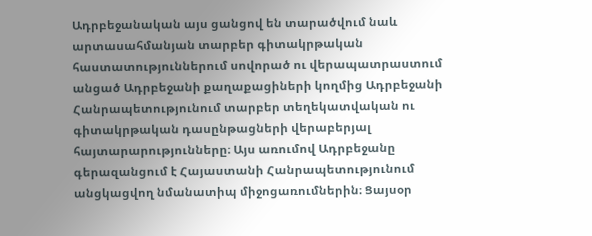Ադրբեջանական այս ցանցով են տարածվում նաև արտասահմանյան տարբեր գիտակրթական հաստատություններում սովորած ու վերապատրաստում անցած Ադրբեջանի քաղաքացիների կողմից Ադրբեջանի Հանրապետությունում տարբեր տեղեկատվական ու գիտակրթական դասընթացների վերաբերյալ հայտարարությունները։ Այս առումով Ադրբեջանը գերազանցում է Հայաստանի Հանրապետությունում անցկացվող նմանատիպ միջոցառումներին։ Ցայսօր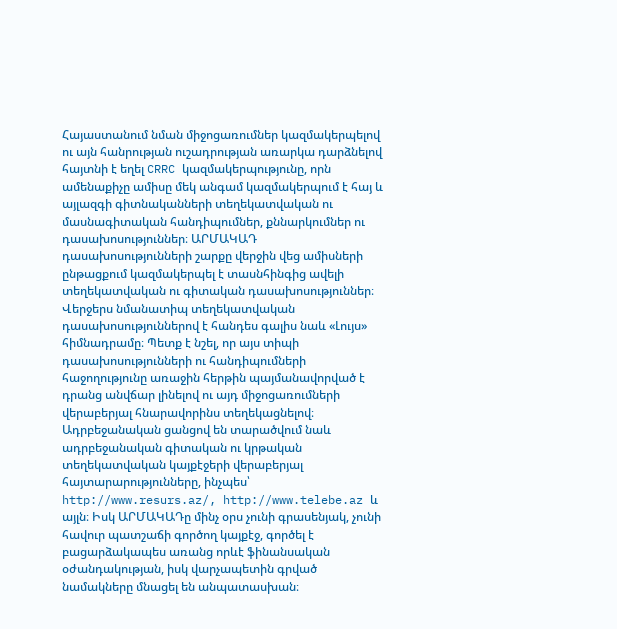Հայաստանում նման միջոցառումներ կազմակերպելով ու այն հանրության ուշադրության առարկա դարձնելով հայտնի է եղել CRRC կազմակերպությունը, որն ամենաքիչը ամիսը մեկ անգամ կազմակերպում է հայ և այլազգի գիտնականների տեղեկատվական ու մասնագիտական հանդիպումներ, քննարկումներ ու դասախոսություններ։ ԱՐՄԱԿԱԴ դասախոսությունների շարքը վերջին վեց ամիսների ընթացքում կազմակերպել է տասնհինգից ավելի տեղեկատվական ու գիտական դասախոսություններ։ Վերջերս նմանատիպ տեղեկատվական դասախոսություններով է հանդես գալիս նաև «Լույս» հիմնադրամը։ Պետք է նշել, որ այս տիպի դասախոսությունների ու հանդիպումների հաջողությունը առաջին հերթին պայմանավորված է դրանց անվճար լինելով ու այդ միջոցառումների վերաբերյալ հնարավորինս տեղեկացնելով։ Ադրբեջանական ցանցով են տարածվում նաև ադրբեջանական գիտական ու կրթական տեղեկատվական կայքէջերի վերաբերյալ հայտարարությունները, ինչպես՝ http://www.resurs.az/, http://www.telebe.az և այլն։ Իսկ ԱՐՄԱԿԱԴը մինչ օրս չունի գրասենյակ, չունի հավուր պատշաճի գործող կայքէջ, գործել է բացարձակապես առանց որևէ ֆինանսական օժանդակության, իսկ վարչապետին գրված նամակները մնացել են անպատասխան։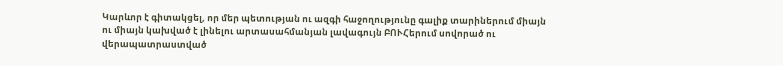Կարևոր է գիտակցել, որ մեր պետության ու ազգի հաջողությունը գալիք տարիներում միայն ու միայն կախված է լինելու արտասահմանյան լավագույն ԲՈՒՀերում սովորած ու վերապատրաստված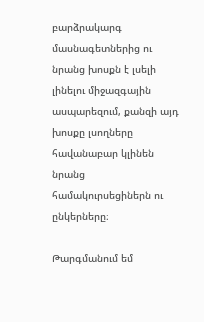բարձրակարգ մասնագետներից ու նրանց խոսքն է լսելի լինելու միջազգային ասպարեզում, քանզի այդ խոսքը լսողները հավանաբար կլինեն նրանց համակուրսեցիներն ու ընկերները։

Թարգմանում եմ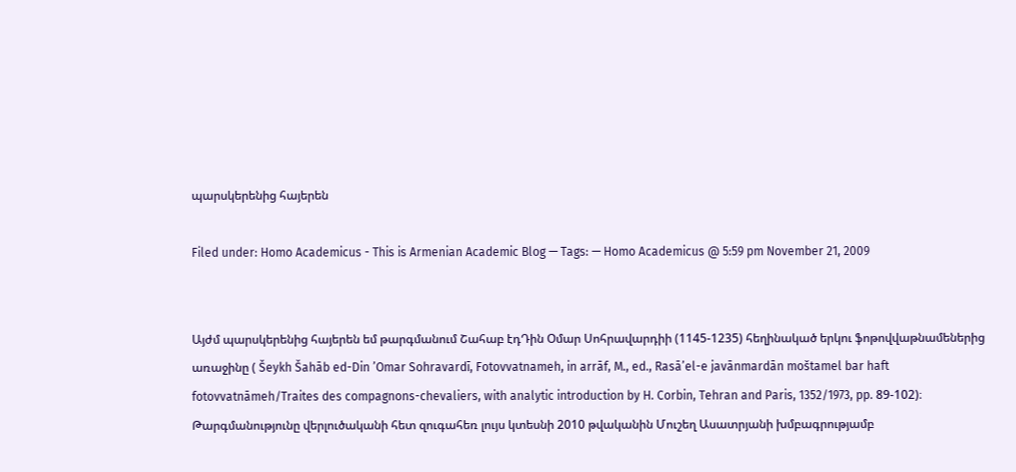պարսկերենից հայերեն

Filed under: Homo Academicus - This is Armenian Academic Blog — Tags: — Homo Academicus @ 5:59 pm November 21, 2009


Այժմ պարսկերենից հայերեն եմ թարգմանում Շահաբ էդԴին Օմար Սոհրավարդիի (1145-1235) հեղինակած երկու ֆոթովվաթնամեներից առաջինը ( Šeykh Šahāb ed-Din ’Omar Sohravardī, Fotovvatnameh, in arrāf, M., ed., Rasā’el-e javānmardān moštamel bar haft fotovvatnāmeh/Traites des compagnons-chevaliers, with analytic introduction by H. Corbin, Tehran and Paris, 1352/1973, pp. 89-102)։ Թարգմանությունը վերլուծականի հետ զուգահեռ լույս կտեսնի 2010 թվականին Մուշեղ Ասատրյանի խմբագրությամբ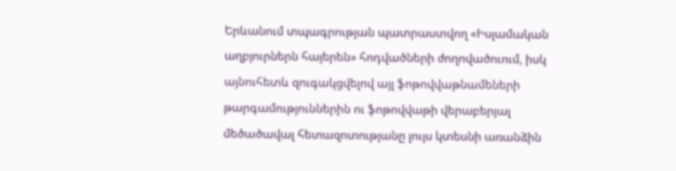Երևանում տպագրության պատրաստվող «Իսլամական աղբյուրներն հայերեն» հոդվածների ժողովածուում, իսկ այնուհետև զուգակցվելով այլ ֆոթովվաթնամեների թարգամություններին ու ֆոթովվաթի վերաբերյալ մեծածավալ հետազոտությանը լույս կտեսնի առանձին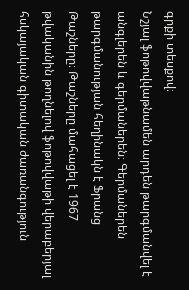գրքի տեսքով։
Նշյալ ֆոթովվաթնամեն արդեն թարգմանվել է անգլերեն և գերմաներեն։ Գերմաներեն թարգմանության հեղինակն է Ֆրանց Թաշները։ Թաշները մահացել է 1967 թվականին թողնելով ֆոթովվաթի վերաբերյալ հսկայական գիտական ժառանգություն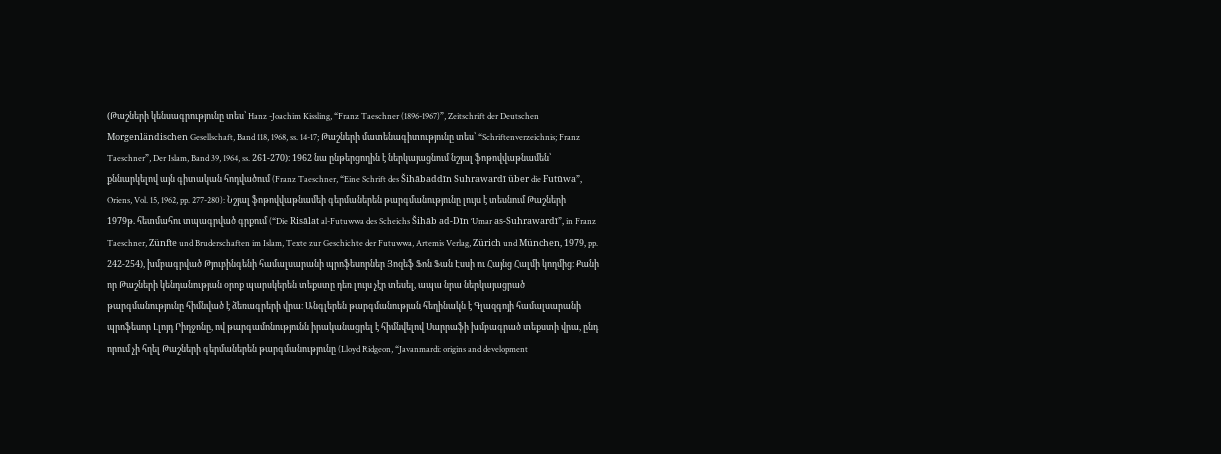(Թաշների կենսագրությունը տես՝ Hanz -Joachim Kissling, “Franz Taeschner (1896-1967)”, Zeitschrift der Deutschen Morgenländischen Gesellschaft, Band 118, 1968, ss. 14-17; Թաշների մատենագիտությունը տես՝ “Schriftenverzeichnis; Franz Taeschner”, Der Islam, Band 39, 1964, ss. 261-270)։ 1962 նա ընթերցողին է ներկայացնում նշյալ ֆոթովվաթնամեն՝ քննարկելով այն գիտական հոդվածում (Franz Taeschner, “Eine Schrift des Šihābaddīn Suhrawardī über die Futūwa”, Oriens, Vol. 15, 1962, pp. 277-280): Նշյալ ֆոթովվաթնամեի գերմաներեն թարգմանությունը լույս է տեսնում Թաշների 1979թ. հետմահու տպագրված գրքում (“Die Risālat al-Futuwwa des Scheichs Šihāb ad-Dīn ‘Umar as-Suhrawardī”, in Franz Taeschner, Zünfte und Bruderschaften im Islam, Texte zur Geschichte der Futuwwa, Artemis Verlag, Zürich und München, 1979, pp. 242-254), խմբագրված Թյուբինգենի համալսարանի պրոֆեսորներ Յոզեֆ Ֆոն Ֆան Էսսի ու Հայնց Հալմի կողմից։ Քանի որ Թաշների կենդանության օրոք պարսկերեն տեքստը դեռ լույս չէր տեսել, ապա նրա ներկայացրած թարգմանությունը հիմնված է ձեռագրերի վրա։ Անգլերեն թարգմանության հեղինակն է Գլազգոյի համալսարանի պրոֆեսոր Լլոյդ Րիդջոնը, ով թարգամոնությունն իրականացրել է հիմնվելով Սարրաֆի խմբագրած տեքստի վրա, ընդ որում չի հղել Թաշների գերմաներեն թարգմանությունը (Lloyd Ridgeon, “Javanmardi: origins and development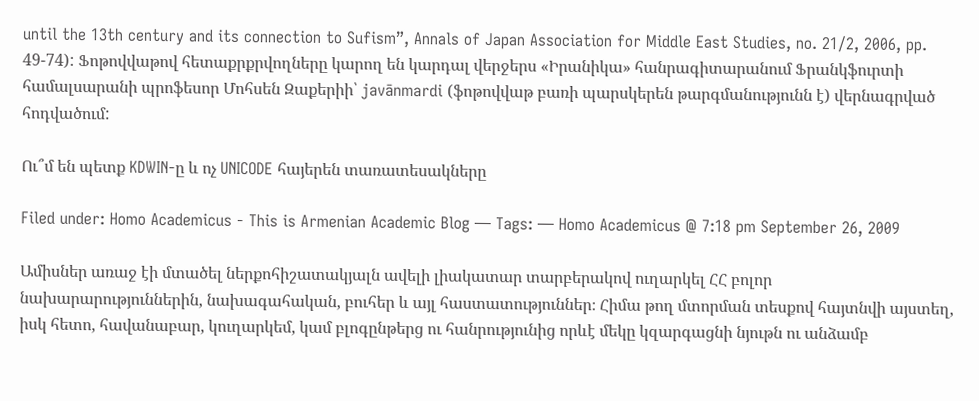until the 13th century and its connection to Sufism”, Annals of Japan Association for Middle East Studies, no. 21/2, 2006, pp. 49-74): Ֆոթովվաթով հետաքրքրվողները կարող են կարդալ վերջերս «Իրանիկա» հանրագիտարանում Ֆրանկֆուրտի համալսարանի պրոֆեսոր Մոհսեն Զաքերիի՝ javānmardi (ֆոթովվաթ բառի պարսկերեն թարգմանությունն է) վերնագրված հոդվածում:

Ու՞մ են պետք KDWIN-ը և ոչ UNICODE հայերեն տառատեսակները

Filed under: Homo Academicus - This is Armenian Academic Blog — Tags: — Homo Academicus @ 7:18 pm September 26, 2009

Ամիսներ առաջ էի մտածել ներքոհիշատակյալն ավելի լիակատար տարբերակով ուղարկել ՀՀ բոլոր նախարարություններին, նախագահական, բուհեր և այլ հաստատություններ։ Հիմա թող մտորման տեսքով հայտնվի այստեղ, իսկ հետո, հավանաբար, կուղարկեմ, կամ բլոգընթերց ու հանրությունից որևէ մեկը կզարգացնի նյութն ու անձամբ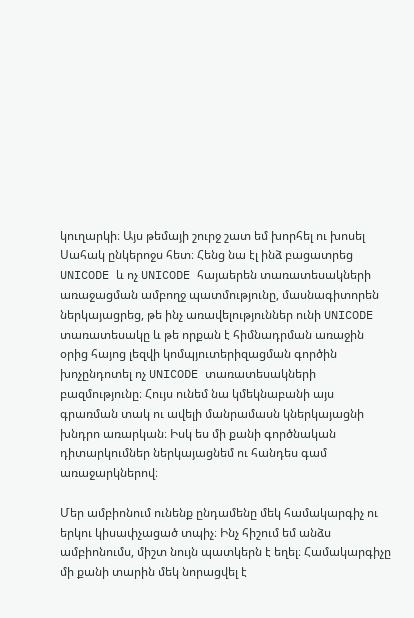կուղարկի։ Այս թեմայի շուրջ շատ եմ խորհել ու խոսել Սահակ ընկերոջս հետ։ Հենց նա էլ ինձ բացատրեց UNICODE և ոչ UNICODE հայաերեն տառատեսակների առաջացման ամբողջ պատմությունը, մասնագիտորեն ներկայացրեց, թե ինչ առավելություններ ունի UNICODE տառատեսակը և թե որքան է հիմնադրման առաջին օրից հայոց լեզվի կոմպյուտերիզացման գործին խոչընդոտել ոչ UNICODE տառատեսակների բազմությունը։ Հույս ունեմ նա կմեկնաբանի այս գրառման տակ ու ավելի մանրամասն կներկայացնի խնդրո առարկան։ Իսկ ես մի քանի գործնական դիտարկումներ ներկայացնեմ ու հանդես գամ առաջարկներով։

Մեր ամբիոնում ունենք ընդամենը մեկ համակարգիչ ու երկու կիսափչացած տպիչ։ Ինչ հիշում եմ անձս ամբիոնումս, միշտ նույն պատկերն է եղել։ Համակարգիչը մի քանի տարին մեկ նորացվել է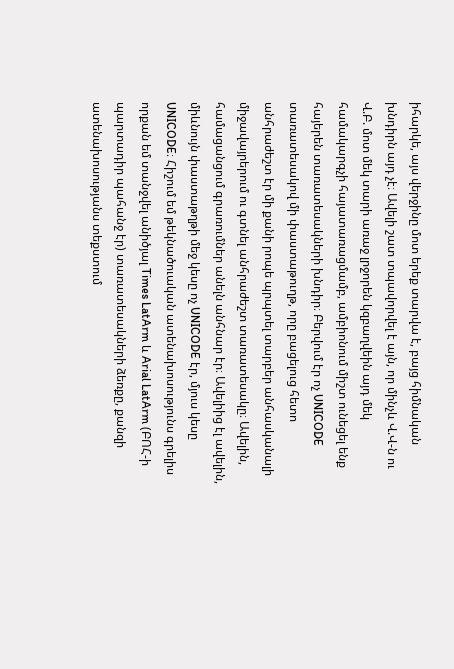իհարկե, այս վերջինը մոտ երեք տարվա է, բայց հիմնական խնդիրն այդ չէ։ Ավելի շատ տպավորվել է այն, որ մինչև Վ.Վ-ն ու Վ.Բ. մոտ մեկ տարի առաջ լրջորեն կզբաղվեին այդ մեկ համակարգչի հայատառացմամբ, ամբիոնում միշտ ունեցել ենք հայերեն տառատեսակների խնդիր։ Բերվում էր ոչ UNICODE տառատեսակով մի փաստաթուղթ, որը բացելուց հետո անհրաժեշտ էր մի քանի րոպե պրպտել տարբեր անհասկանալի միջավայրերում ու գտնել անհրաժեշտ տառատեսակը։ Ավելին, համացանցում գրառումներ անելն անհնար էր։ Ավելիից էլ ավելին, միևնույն փաստաթղթի մեջ կեսը ոչ UNICODE էր, մյուս կեսը UNICODE։ Հիշում եմ թեկնածուական ատենախոսությունս գրելիս որքան եմ տանջվել անիծյալ Times LatArm և Arial LatArm (ԲՈՀ-ի պարտադիր պահանջ էր) տառատեսակների ձեռքը, քանզի ատենախոսությանս տեքստում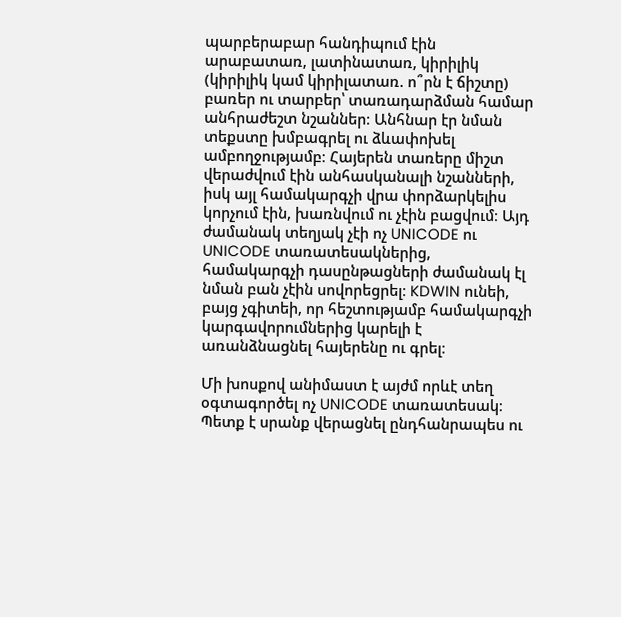պարբերաբար հանդիպում էին արաբատառ, լատինատառ, կիրիլիկ (կիրիլիկ կամ կիրիլատառ. ո՞րն է ճիշտը) բառեր ու տարբեր՝ տառադարձման համար անհրաժեշտ նշաններ։ Անհնար էր նման տեքստը խմբագրել ու ձևափոխել ամբողջությամբ։ Հայերեն տառերը միշտ վերաժվում էին անհասկանալի նշանների, իսկ այլ համակարգչի վրա փորձարկելիս կորչում էին, խառնվում ու չէին բացվում։ Այդ ժամանակ տեղյակ չէի ոչ UNICODE ու UNICODE տառատեսակներից, համակարգչի դասընթացների ժամանակ էլ նման բան չէին սովորեցրել։ KDWIN ունեի, բայց չգիտեի, որ հեշտությամբ համակարգչի կարգավորումներից կարելի է առանձնացնել հայերենը ու գրել։

Մի խոսքով անիմաստ է այժմ որևէ տեղ օգտագործել ոչ UNICODE տառատեսակ։ Պետք է սրանք վերացնել ընդհանրապես ու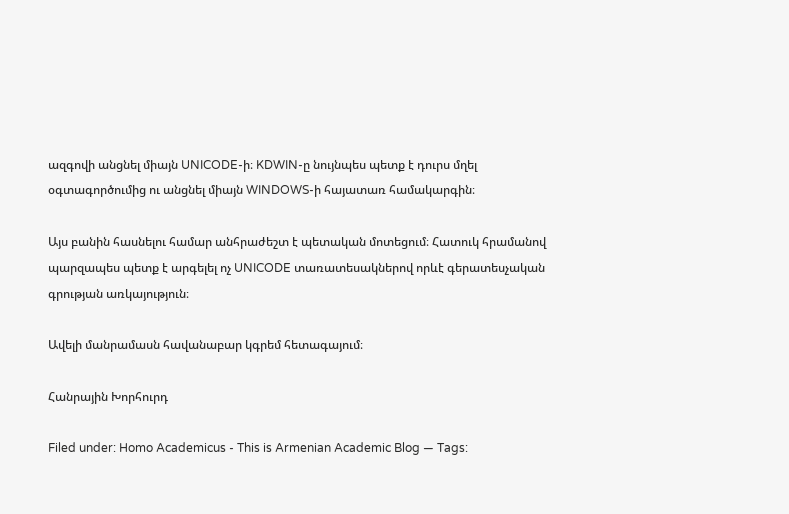ազգովի անցնել միայն UNICODE-ի։ KDWIN-ը նույնպես պետք է դուրս մղել օգտագործումից ու անցնել միայն WINDOWS-ի հայատառ համակարգին։

Այս բանին հասնելու համար անհրաժեշտ է պետական մոտեցում։ Հատուկ հրամանով պարզապես պետք է արգելել ոչ UNICODE տառատեսակներով որևէ գերատեսչական գրության առկայություն։

Ավելի մանրամասն հավանաբար կգրեմ հետագայում։

Հանրային Խորհուրդ

Filed under: Homo Academicus - This is Armenian Academic Blog — Tags: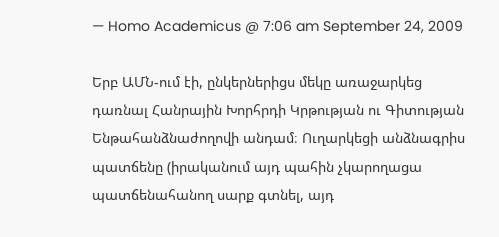— Homo Academicus @ 7:06 am September 24, 2009

Երբ ԱՄՆ-ում էի, ընկերներիցս մեկը առաջարկեց դառնալ Հանրային Խորհրդի Կրթության ու Գիտության Ենթահանձնաժողովի անդամ։ Ուղարկեցի անձնագրիս պատճենը (իրականում այդ պահին չկարողացա պատճենահանող սարք գտնել, այդ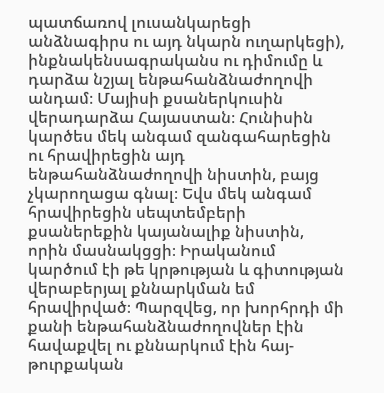պատճառով լուսանկարեցի անձնագիրս ու այդ նկարն ուղարկեցի), ինքնակենսագրականս ու դիմումը և դարձա նշյալ ենթահանձնաժողովի անդամ։ Մայիսի քսաներկուսին վերադարձա Հայաստան։ Հունիսին կարծես մեկ անգամ զանգահարեցին ու հրավիրեցին այդ ենթահանձնաժողովի նիստին, բայց չկարողացա գնալ։ Եվս մեկ անգամ հրավիրեցին սեպտեմբերի քսաներեքին կայանալիք նիստին, որին մասնակցցի։ Իրականում կարծում էի թե կրթության և գիտության վերաբերյալ քննարկման եմ հրավիրված։ Պարզվեց, որ խորհրդի մի քանի ենթահանձնաժողովներ էին հավաքվել ու քննարկում էին հայ-թուրքական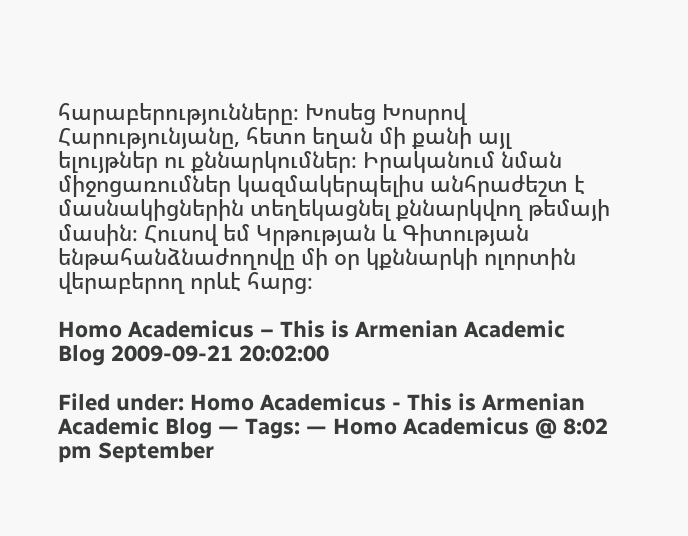հարաբերությունները։ Խոսեց Խոսրով Հարությունյանը, հետո եղան մի քանի այլ ելույթներ ու քննարկումներ։ Իրականում նման միջոցառումներ կազմակերպելիս անհրաժեշտ է մասնակիցներին տեղեկացնել քննարկվող թեմայի մասին։ Հուսով եմ Կրթության և Գիտության ենթահանձնաժողովը մի օր կքննարկի ոլորտին վերաբերող որևէ հարց։

Homo Academicus – This is Armenian Academic Blog 2009-09-21 20:02:00

Filed under: Homo Academicus - This is Armenian Academic Blog — Tags: — Homo Academicus @ 8:02 pm September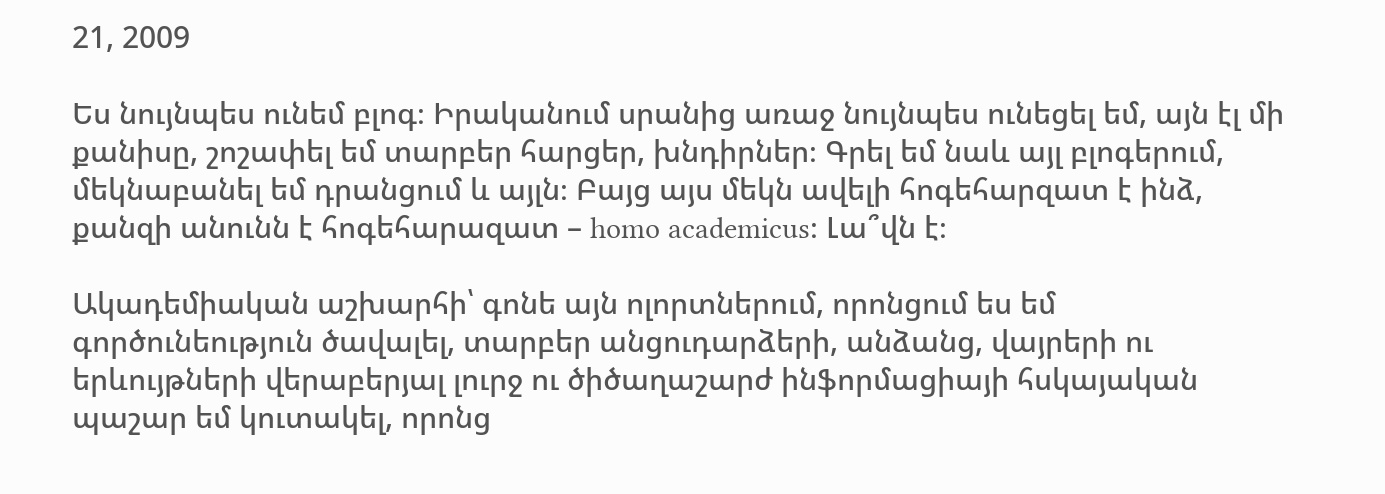21, 2009

Ես նույնպես ունեմ բլոգ։ Իրականում սրանից առաջ նույնպես ունեցել եմ, այն էլ մի քանիսը, շոշափել եմ տարբեր հարցեր, խնդիրներ։ Գրել եմ նաև այլ բլոգերում, մեկնաբանել եմ դրանցում և այլն։ Բայց այս մեկն ավելի հոգեհարզատ է ինձ, քանզի անունն է հոգեհարազատ – homo academicus։ Լա՞վն է։

Ակադեմիական աշխարհի՝ գոնե այն ոլորտներում, որոնցում ես եմ գործունեություն ծավալել, տարբեր անցուդարձերի, անձանց, վայրերի ու երևույթների վերաբերյալ լուրջ ու ծիծաղաշարժ ինֆորմացիայի հսկայական պաշար եմ կուտակել, որոնց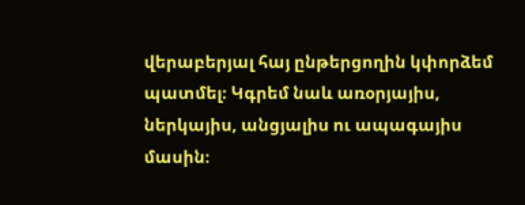վերաբերյալ հայ ընթերցողին կփորձեմ պատմել։ Կգրեմ նաև առօրյայիս, ներկայիս, անցյալիս ու ապագայիս մասին։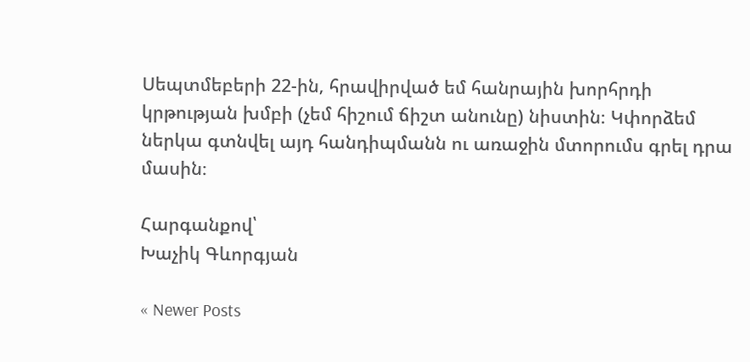Սեպտմեբերի 22-ին, հրավիրված եմ հանրային խորհրդի կրթության խմբի (չեմ հիշում ճիշտ անունը) նիստին։ Կփորձեմ ներկա գտնվել այդ հանդիպմանն ու առաջին մտորումս գրել դրա մասին։

Հարգանքով՝
Խաչիկ Գևորգյան

« Newer Posts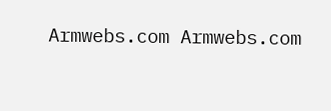Armwebs.com Armwebs.com